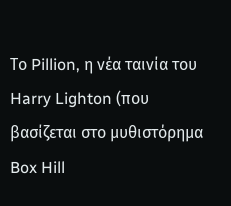Το Pillion, η νέα ταινία του Harry Lighton (που βασίζεται στο μυθιστόρημα Box Hill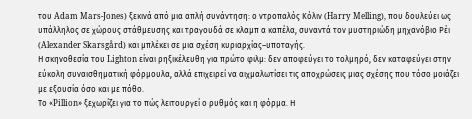του Adam Mars‑Jones) ξεκινά από μια απλή συνάντηση: ο ντροπαλός Κόλιν (Harry Melling), που δουλεύει ως υπάλληλος σε χώρους στάθμευσης και τραγουδά σε κλαμπ α καπέλα, συναντά τον μυστηριώδη μηχανόβιο Ρέι (Alexander Skarsgård) και μπλέκει σε μια σχέση κυριαρχίας–υποταγής.
Η σκηνοθεσία του Lighton είναι ρηξικέλευθη για πρώτο φιλμ: δεν αποφεύγει το τολμηρό, δεν καταφεύγει στην εύκολη συναισθηματική φόρμουλα, αλλά επιχειρεί να αιχμαλωτίσει τις αποχρώσεις μιας σχέσης που τόσο μοιάζει με εξουσία όσο και με πόθο.
Το «Pillion» ξεχωρίζει για το πώς λειτουργεί ο ρυθμός και η φόρμα. Η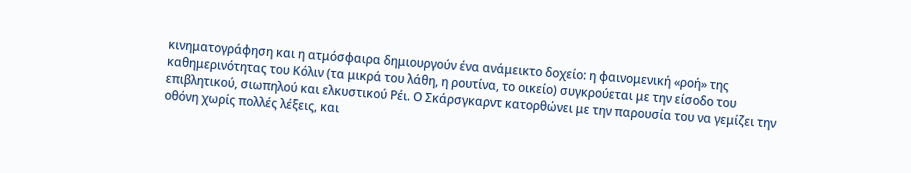κινηματογράφηση και η ατμόσφαιρα δημιουργούν ένα ανάμεικτο δοχείο: η φαινομενική «ροή» της καθημερινότητας του Κόλιν (τα μικρά του λάθη, η ρουτίνα, το οικείο) συγκρούεται με την είσοδο του επιβλητικού, σιωπηλού και ελκυστικού Ρέι. Ο Σκάρσγκαρντ κατορθώνει με την παρουσία του να γεμίζει την οθόνη χωρίς πολλές λέξεις, και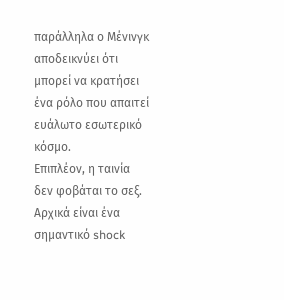παράλληλα ο Μένινγκ αποδεικνύει ότι μπορεί να κρατήσει ένα ρόλο που απαιτεί ευάλωτο εσωτερικό κόσμο.
Επιπλέον, η ταινία δεν φοβάται το σεξ. Αρχικά είναι ένα σημαντικό shock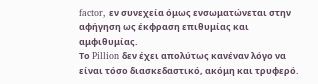factor, εν συνεχεία όμως ενσωματώνεται στην αφήγηση ως έκφραση επιθυμίας και αμφιθυμίας.
Το Pillion δεν έχει απολύτως κανέναν λόγο να είναι τόσο διασκεδαστικό, ακόμη και τρυφερό.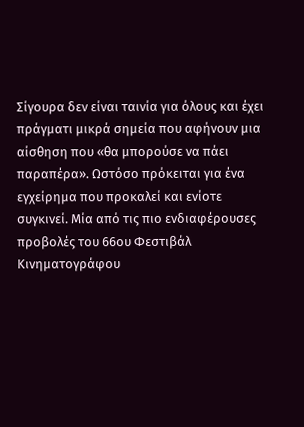Σίγουρα δεν είναι ταινία για όλους και έχει πράγματι μικρά σημεία που αφήνουν μια αίσθηση που «θα μπορούσε να πάει παραπέρα». Ωστόσο πρόκειται για ένα εγχείρημα που προκαλεί και ενίοτε συγκινεί. Μία από τις πιο ενδιαφέρουσες προβολές του 66ου Φεστιβάλ Κινηματογράφου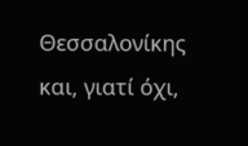Θεσσαλονίκης και, γιατί όχι,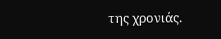της χρονιάς.